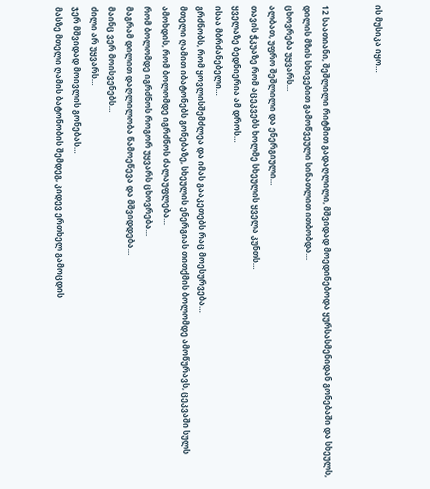ის მუსიკა იყო…


12 საათიანი, შეშლილი რიტმით გადაღლილი, მშვიდად მოედინებოდა ყურსასმენიდან გონებაში და სხეულს, დილის მზის სხივებით გამოწვეული სინათლით ითბობდა…
ცხოვრება უყვარს…
ალბათ, უფრო შეშლილი და ენერგიული…
თავის ჭკუაზე რომ აცეკვებს ხოლმე სხეულის ყველა კუნთს…
ყველაზე ბედნიერია ამ დროს…
ისაა მბრძანებელი…
გრძნობს, რომ ყოვლისშემძლეა და იმას გააკეთებს რაც მოესურვება…
მთელი ღამით იბატონებს გონებაზე, სხეულის ენერგიას თითქმის ბოლომდე ამოწურავს, ცეკვაში სულს ამოხდის, რომ ბოლომდე იგრძნოს ძალაუფლება…
რომ ბოლომდე იგრძნოს როგორ უყვარს ცხოვრება…
მაგრამ დილით დაღლილობა წამოეწევა და მშვიდდება…
მაინც ვერ მოისვენებს…
ძილი არ უყვარს…
ჯერ მშვიდად მოივლის გონებას…
მასზე მთელი ღამის ბატონობის შემდეგ, კიდევ ერთხელ გამოცდის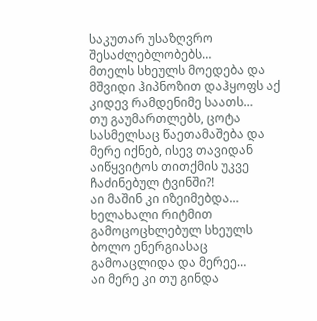საკუთარ უსაზღვრო შესაძლებლობებს…
მთელს სხეულს მოედება და მშვიდი ჰიპნოზით დაჰყოფს აქ კიდევ რამდენიმე საათს…
თუ გაუმართლებს, ცოტა სასმელსაც წაეთამაშება და მერე იქნებ, ისევ თავიდან აიწყვიტოს თითქმის უკვე ჩაძინებულ ტვინში?!
აი მაშინ კი იზეიმებდა…
ხელახალი რიტმით გამოცოცხლებულ სხეულს ბოლო ენერგიასაც გამოაცლიდა და მერეე…
აი მერე კი თუ გინდა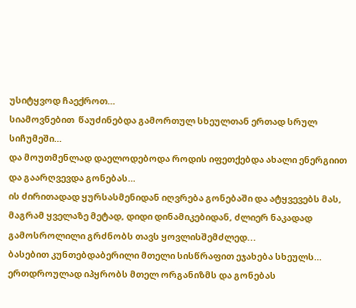უსიტყვოდ ჩაექროთ…
სიამოვნებით  წაუძინებდა გამორთულ სხეულთან ერთად სრულ სიჩუმეში…
და მოუთმენლად დაელოდებოდა როდის იფეთქებდა ახალი ენერგიით  და გაარღვევდა გონებას…
ის ძირითადად ყურსასმენიდან იღვრება გონებაში და ატყვევებს მას, მაგრამ ყველაზე მეტად, დიდი დინამიკებიდან, ძლიერ ნაკადად გამოსროლილი გრძნობს თავს ყოვლისშემძლედ...
ბასებით კუნთებდაბერილი მთელი სისწრაფით ეჯახება სხეულს…
ერთდროულად იპყრობს მთელ ორგანიზმს და გონებას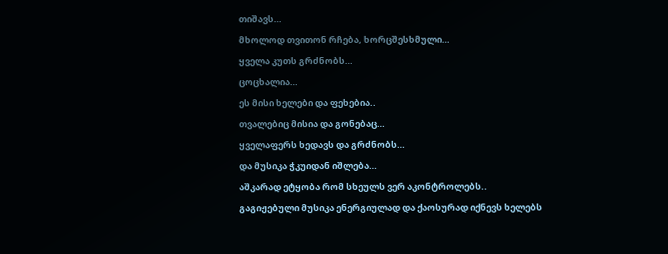თიშავს…
მხოლოდ თვითონ რჩება, ხორცშესხმული…
ყველა კუთს გრძნობს…
ცოცხალია…
ეს მისი ხელები და ფეხებია..
თვალებიც მისია და გონებაც…
ყველაფერს ხედავს და გრძნობს…
და მუსიკა ჭკუიდან იშლება…
აშკარად ეტყობა რომ სხეულს ვერ აკონტროლებს..
გაგიჟებული მუსიკა ენერგიულად და ქაოსურად იქნევს ხელებს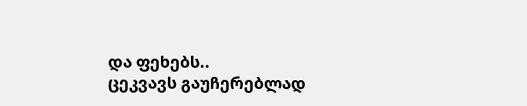და ფეხებს..
ცეკვავს გაუჩერებლად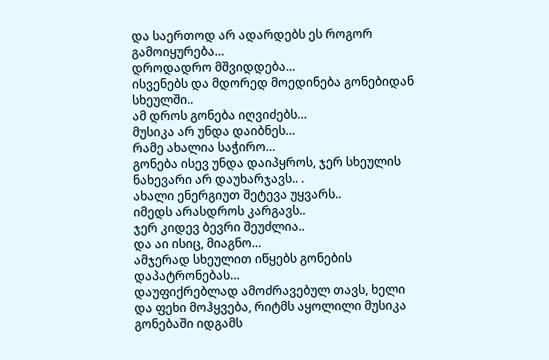და საერთოდ არ ადარდებს ეს როგორ გამოიყურება…
დროდადრო მშვიდდება…
ისვენებს და მდორედ მოედინება გონებიდან სხეულში..
ამ დროს გონება იღვიძებს…
მუსიკა არ უნდა დაიბნეს…
რამე ახალია საჭირო…
გონება ისევ უნდა დაიპყროს, ჯერ სხეულის ნახევარი არ დაუხარჯავს.. .
ახალი ენერგიუთ შეტევა უყვარს..
იმედს არასდროს კარგავს..
ჯერ კიდევ ბევრი შეუძლია..
და აი ისიც, მიაგნო…
ამჯერად სხეულით იწყებს გონების დაპატრონებას…
დაუფიქრებლად ამოძრავებულ თავს, ხელი და ფეხი მოჰყვება, რიტმს აყოლილი მუსიკა გონებაში იდგამს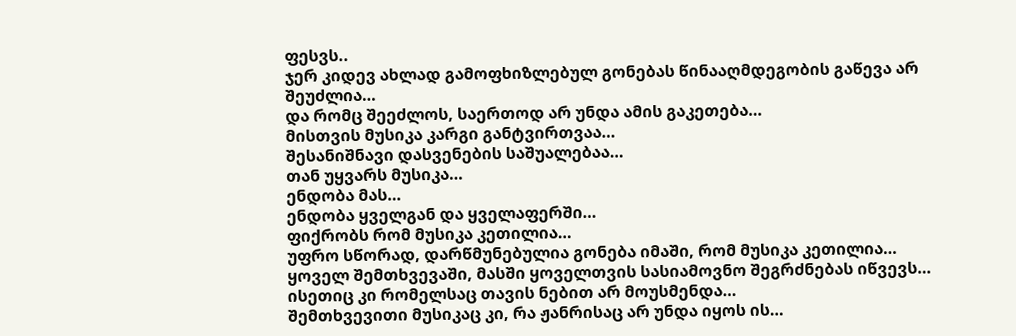ფესვს..
ჯერ კიდევ ახლად გამოფხიზლებულ გონებას წინააღმდეგობის გაწევა არ შეუძლია…
და რომც შეეძლოს, საერთოდ არ უნდა ამის გაკეთება…
მისთვის მუსიკა კარგი განტვირთვაა…
შესანიშნავი დასვენების საშუალებაა…
თან უყვარს მუსიკა…
ენდობა მას…
ენდობა ყველგან და ყველაფერში…
ფიქრობს რომ მუსიკა კეთილია…
უფრო სწორად, დარწმუნებულია გონება იმაში, რომ მუსიკა კეთილია…
ყოველ შემთხვევაში, მასში ყოველთვის სასიამოვნო შეგრძნებას იწვევს…
ისეთიც კი რომელსაც თავის ნებით არ მოუსმენდა…
შემთხვევითი მუსიკაც კი, რა ჟანრისაც არ უნდა იყოს ის…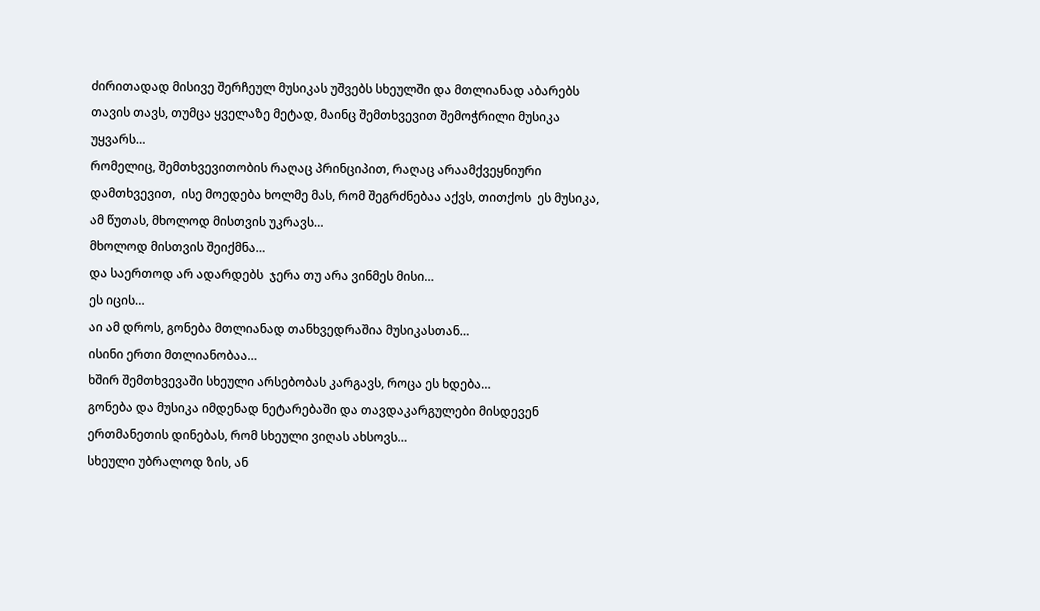ძირითადად მისივე შერჩეულ მუსიკას უშვებს სხეულში და მთლიანად აბარებს თავის თავს, თუმცა ყველაზე მეტად, მაინც შემთხვევით შემოჭრილი მუსიკა უყვარს…
რომელიც, შემთხვევითობის რაღაც პრინციპით, რაღაც არაამქვეყნიური დამთხვევით,  ისე მოედება ხოლმე მას, რომ შეგრძნებაა აქვს, თითქოს  ეს მუსიკა,  ამ წუთას, მხოლოდ მისთვის უკრავს…
მხოლოდ მისთვის შეიქმნა…
და საერთოდ არ ადარდებს  ჯერა თუ არა ვინმეს მისი…
ეს იცის…
აი ამ დროს, გონება მთლიანად თანხვედრაშია მუსიკასთან…
ისინი ერთი მთლიანობაა…
ხშირ შემთხვევაში სხეული არსებობას კარგავს, როცა ეს ხდება…
გონება და მუსიკა იმდენად ნეტარებაში და თავდაკარგულები მისდევენ ერთმანეთის დინებას, რომ სხეული ვიღას ახსოვს…
სხეული უბრალოდ ზის, ან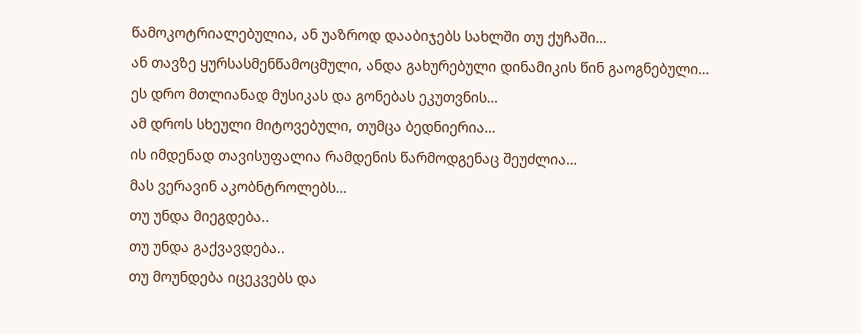წამოკოტრიალებულია, ან უაზროდ დააბიჯებს სახლში თუ ქუჩაში…
ან თავზე ყურსასმენწამოცმული, ანდა გახურებული დინამიკის წინ გაოგნებული…
ეს დრო მთლიანად მუსიკას და გონებას ეკუთვნის…
ამ დროს სხეული მიტოვებული, თუმცა ბედნიერია…
ის იმდენად თავისუფალია რამდენის წარმოდგენაც შეუძლია…
მას ვერავინ აკობნტროლებს…
თუ უნდა მიეგდება..
თუ უნდა გაქვავდება..
თუ მოუნდება იცეკვებს და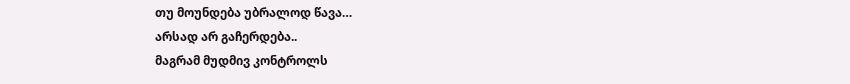თუ მოუნდება უბრალოდ წავა…
არსად არ გაჩერდება..
მაგრამ მუდმივ კონტროლს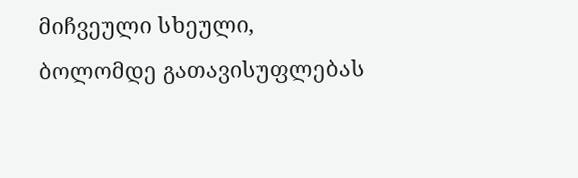მიჩვეული სხეული, ბოლომდე გათავისუფლებას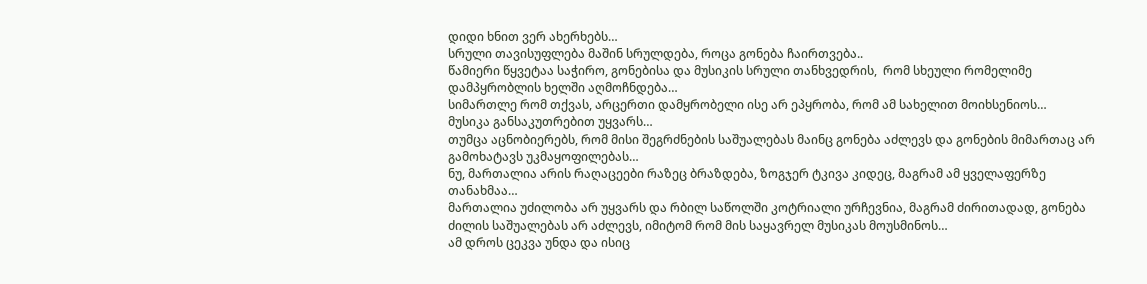დიდი ხნით ვერ ახერხებს…
სრული თავისუფლება მაშინ სრულდება, როცა გონება ჩაირთვება..
წამიერი წყვეტაა საჭირო, გონებისა და მუსიკის სრული თანხვედრის,  რომ სხეული რომელიმე დამპყრობლის ხელში აღმოჩნდება…
სიმართლე რომ თქვას, არცერთი დამყრობელი ისე არ ეპყრობა, რომ ამ სახელით მოიხსენიოს…
მუსიკა განსაკუთრებით უყვარს…
თუმცა აცნობიერებს, რომ მისი შეგრძნების საშუალებას მაინც გონება აძლევს და გონების მიმართაც არ გამოხატავს უკმაყოფილებას…
ნუ, მართალია არის რაღაცეები რაზეც ბრაზდება, ზოგჯერ ტკივა კიდეც, მაგრამ ამ ყველაფერზე თანახმაა…
მართალია უძილობა არ უყვარს და რბილ საწოლში კოტრიალი ურჩევნია, მაგრამ ძირითადად, გონება ძილის საშუალებას არ აძლევს, იმიტომ რომ მის საყავრელ მუსიკას მოუსმინოს…
ამ დროს ცეკვა უნდა და ისიც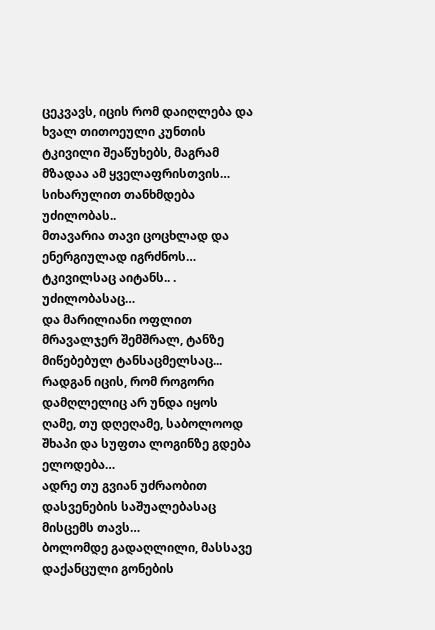ცეკვავს, იცის რომ დაიღლება და ხვალ თითოეული კუნთის ტკივილი შეაწუხებს, მაგრამ მზადაა ამ ყველაფრისთვის…
სიხარულით თანხმდება უძილობას..
მთავარია თავი ცოცხლად და ენერგიულად იგრძნოს…
ტკივილსაც აიტანს.. .
უძილობასაც…
და მარილიანი ოფლით მრავალჯერ შემშრალ, ტანზე მიწებებულ ტანსაცმელსაც...
რადგან იცის, რომ როგორი დამღლელიც არ უნდა იყოს ღამე, თუ დღეღამე, საბოლოოდ შხაპი და სუფთა ლოგინზე გდება ელოდება…
ადრე თუ გვიან უძრაობით დასვენების საშუალებასაც მისცემს თავს…
ბოლომდე გადაღლილი, მასსავე დაქანცული გონების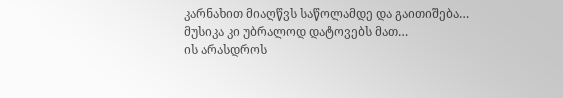კარნახით მიაღწვს საწოლამდე და გაითიშება…
მუსიკა კი უბრალოდ დატოვებს მათ…
ის არასდროს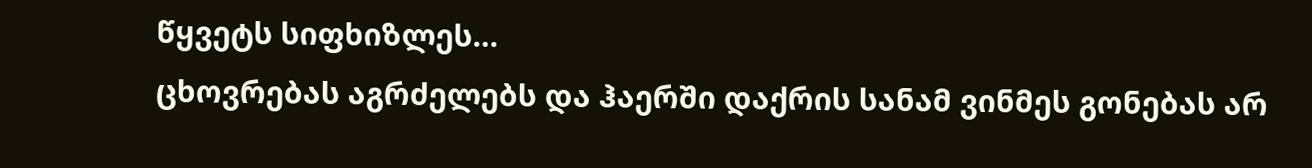წყვეტს სიფხიზლეს…
ცხოვრებას აგრძელებს და ჰაერში დაქრის სანამ ვინმეს გონებას არ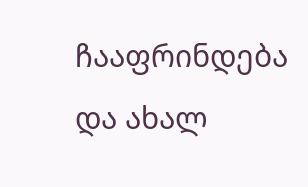ჩააფრინდება და ახალ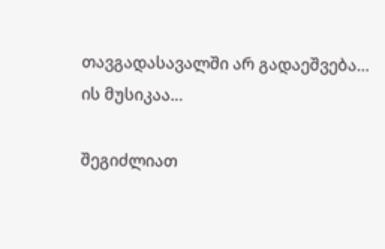თავგადასავალში არ გადაეშვება…
ის მუსიკაა…

შეგიძლიათ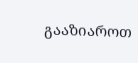გააზიაროთ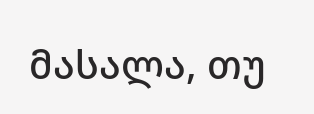მასალა, თუ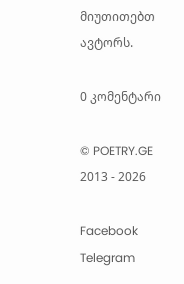მიუთითებთ ავტორს.

0 კომენტარი

© POETRY.GE 2013 - 2026

Facebook Telegram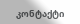კონტაქტი